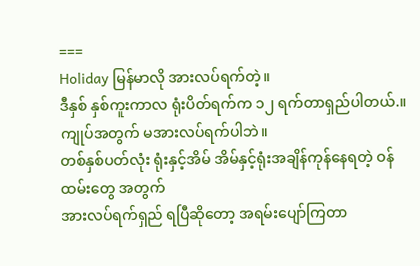===
Holiday မြန်မာလို အားလပ်ရက်တဲ့။
ဒီနှစ် နှစ်ကူးကာလ ရုံးပိတ်ရက်က ၁၂ ရက်တာရှည်ပါတယ်.။
ကျုပ်အတွက် မအားလပ်ရက်ပါဘဲ။
တစ်နှစ်ပတ်လုံး ရုံးနှင့်အိမ် အိမ်နှင့်ရုံးအချိန်ကုန်နေရတဲ့ ဝန်ထမ်းတွေ အတွက်
အားလပ်ရက်ရှည် ရပြီဆိုတော့ အရမ်းပျော်ကြတာ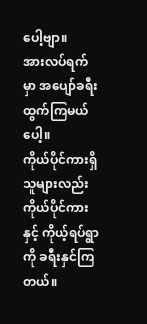ပေါ့ဗျာ။
အားလပ်ရက်မှာ အပျော်ခရီးထွက်ကြမယ်ပေါ့။
ကိုယ်ပိုင်ကားရှိသူများလည်း ကိုယ်ပိုင်ကားနှင့် ကိုယ့်ရပ်ရွာကို ခရီးနှင်ကြတယ်။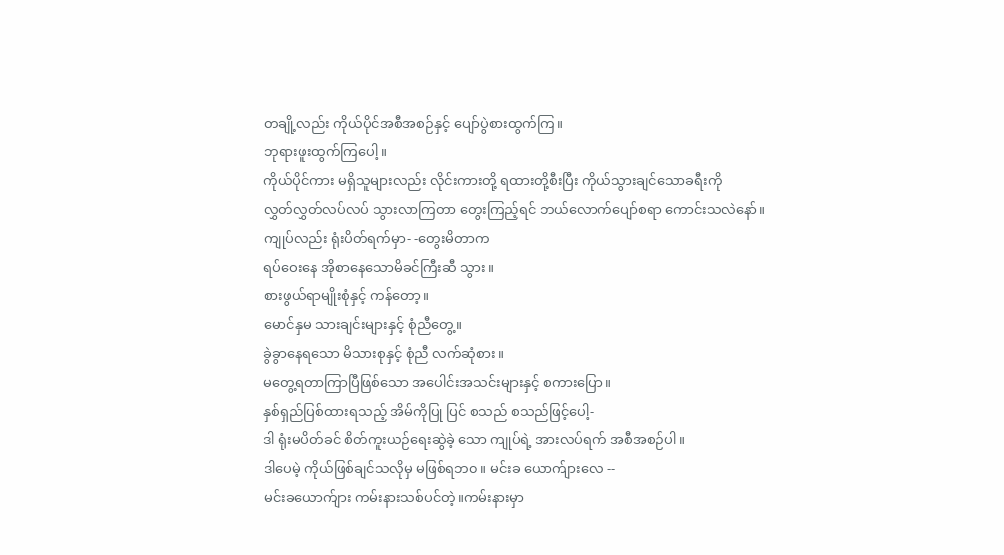တချို့လည်း ကိုယ်ပိုင်အစီအစဉ်နှင့် ပျော်ပွဲစားထွက်ကြ။
ဘုရားဖူးထွက်ကြပေါ့။
ကိုယ်ပိုင်ကား မရှိသူများလည်း လိုင်းကားတို့ ရထားတို့စီးပြီး ကိုယ်သွားချင်သောခရီးကို
လွှတ်လွှတ်လပ်လပ် သွားလာကြတာ တွေးကြည့်ရင် ဘယ်လောက်ပျော်စရာ ကောင်းသလဲနော်။
ကျုပ်လည်း ရုံးပိတ်ရက်မှာ- -တွေးမိတာက
ရပ်ဝေးနေ အိုစာနေသောမိခင်ကြီးဆီ သွား။
စားဖွယ်ရာမျိုးစုံနှင့် ကန်တော့။
မောင်နှမ သားချင်းများနှင့် စုံညီတွေ့။
ခွဲခွာနေရသော မိသားစုနှင့် စုံညီ လက်ဆုံစား။
မတွေ့ရတာကြာပြီဖြစ်သော အပေါင်းအသင်းများနှင့် စကားပြော။
နှစ်ရှည်ပြစ်ထားရသည့် အိမ်ကိုပြု ပြင် စသည် စသည်ဖြင့်ပေါ့-
ဒါ ရုံးမပိတ်ခင် စိတ်ကူးယဉ်ရေးဆွဲခဲ့ သော ကျုပ်ရဲ့ အားလပ်ရက် အစီအစဉ်ပါ။
ဒါပေမဲ့ ကိုယ်ဖြစ်ချင်သလိုမှ မဖြစ်ရဘ၀။ မင်းခ ယောက်ျားလေ --
မင်းခယောက်ျား ကမ်းနားသစ်ပင်တဲ့။ကမ်းနားမှာ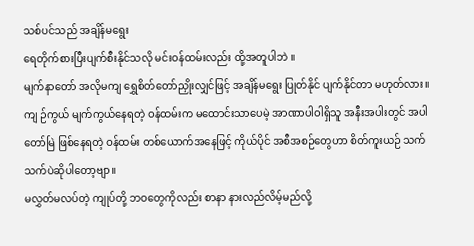သစ်ပင်သည် အချိန်မရွေး
ရေတိုက်စားပြီးပျက်စီးနိုင်သလို မင်းဝန်ထမ်းလည်း ထို့အတူပါဘဲ ။
မျက်နာတော် အလိုမကျ ရွှေစိတ်တော်ညှိုးလျှင်ဖြင့် အချိန်မရွေး ပြုတ်နိုင် ပျက်နိုင်တာ မဟုတ်လား။
ကျ ဉ်ကွယ် မျက်ကွယ်နေရတဲ့ ဝန်ထမ်းက မထောင်းသာပေမဲ့ အာဏာပါဝါရှိသူ အနီးအပါးတွင် အပါတော်မြဲ ဖြစ်နေရတဲ့ ဝန်ထမ်း တစ်ယောက်အနေဖြင့် ကိုယ်ပိုင် အစီအစဉ်တွေဟာ စိတ်ကူးယဉ် သက်သက်ပဲဆိုပါတော့ဗျာ။
မလွှတ်မလပ်တဲ့ ကျုပ်တို့ ဘဝတွေကိုလည်း စာနာ နားလည်လိမ့်မည်လို့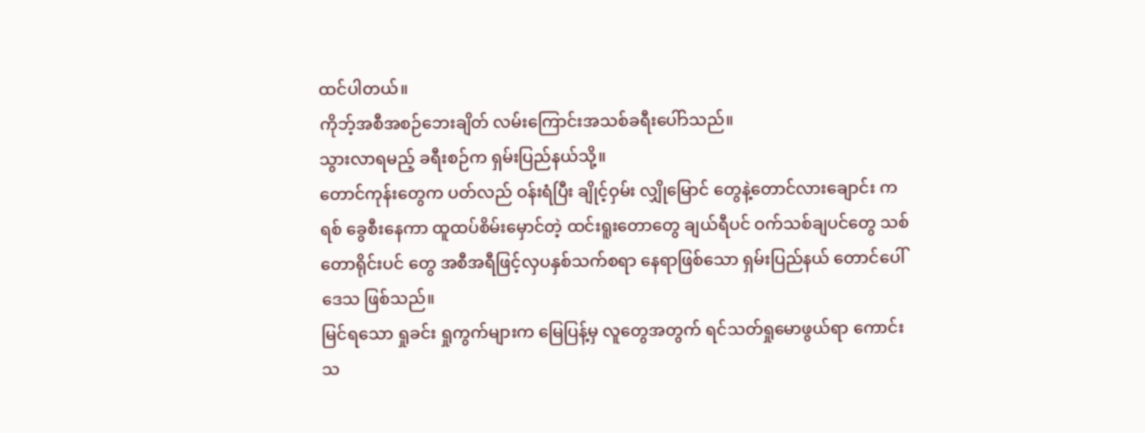ထင်ပါတယ်။
ကိုဘ့်အစီအစဉ်ဘေးချိတ် လမ်းကြောင်းအသစ်ခရီးပေါ်ာသည်။
သွားလာရမည့် ခရီးစဉ်က ရှမ်းပြည်နယ်သို့။
တောင်ကုန်းတွေက ပတ်လည် ဝန်းရံပြီး ချိုင့်ဝှမ်း လျှိုမြောင် တွေနဲ့တောင်လားချောင်း ကရစ် ခွေစီးနေကာ ထူထပ်စိမ်းမှောင်တဲ့ ထင်းရူးတောတွေ ချယ်ရီပင် ဝက်သစ်ချပင်တွေ သစ်တောရိုင်းပင် တွေ အစီအရီဖြင့်လှပနှစ်သက်စရာ နေရာဖြစ်သော ရှမ်းပြည်နယ် တောင်ပေါ်ဒေသ ဖြစ်သည်။
မြင်ရသော ရှုခင်း ရှုကွက်များက မြေပြန့်မှ လူတွေအတွက် ရင်သတ်ရှုမောဖွယ်ရာ ကောင်းသ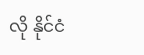လို နိုင်ငံ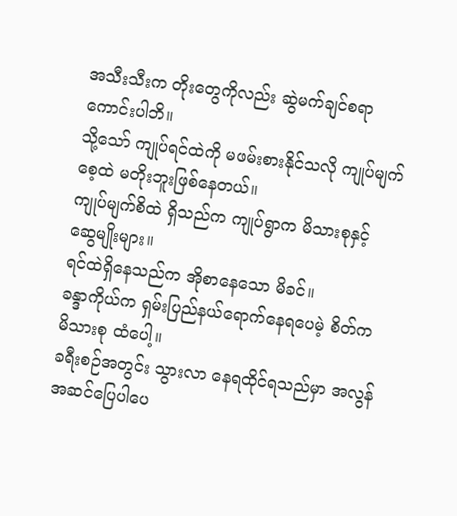အသီးသီးက တိုးတွေကိုလည်း ဆွဲမက်ချင်စရာကောင်းပါဘိ။
သို့သော် ကျုပ်ရင်ထဲကို မဖမ်းစားနိုင်သလို ကျုပ်မျက်စေ့ထဲ မတိုးဘူးဖြစ်နေတယ်။
ကျုပ်မျက်စိထဲ ရှိသည်က ကျုပ်ရွာက မိသားစုနှင့် ဆွေမျိုးများ။
ရင်ထဲရှိနေသည်က အိုစာနေသော မိခင်။
ခန္ဒာကိုယ်က ရှမ်းပြည်နယ်ရောက်နေရပေမဲ့ စိတ်က မိသားစု ထံပေါ့။
ခရီးစဉ်အတွင်း သွားလာ နေရထိုင်ရသည်မှာ အလွန်အဆင်ပြေပါပေ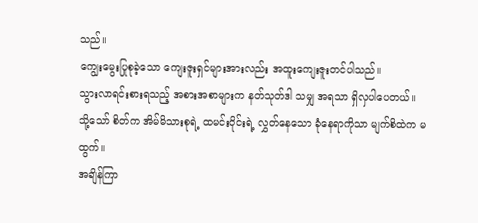သည်။
ကျွေးမွေးပြုစုခဲ့သော ကျေးဇူးရှင်များအားလည်း အထူးကျေးဇူးတင်ပါသည်။
သွားလာရင်းစားရသည့် အစားအစာများက နတ်သုတ်ဒါ သမျှ အရသာ ရှိလှပါပေတယ်။
သို့သော် စိတ်က အိမ်မိသားစုရဲ့ ထမင်းဝိုင်းရဲ့ လွှတ်နေသော ခုံနေရာကိုသာ မျက်စိထဲက မထွက်။
အချိန်ကြာ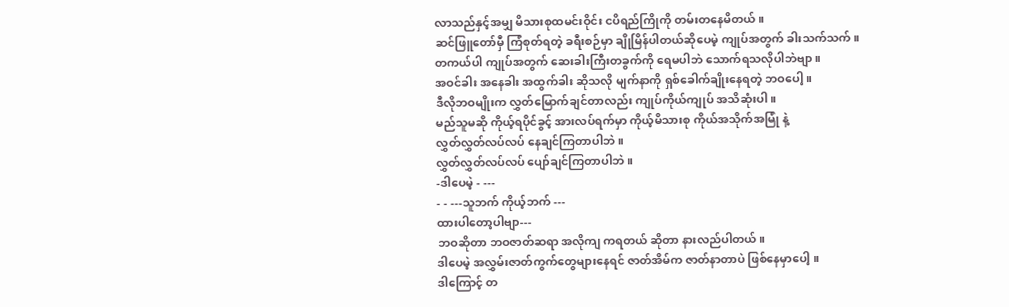လာသည်နှင့်အမျှ မိသားစုထမင်းဝိုင်း ငပိရည်ကြိုကို တမ်းတနေမိတယ်။
ဆင်ဖြူတော်မှီ ကြံစုတ်ရတဲ့ ခရီးစဉ်မှာ ချိုမြိန်ပါတယ်ဆိုပေမဲ့ ကျုပ်အတွက် ခါးသက်သက်။
တကယ်ပါ ကျုပ်အတွက် ဆေးခါးကြီးတခွက်ကို ရေမပါဘဲ သောက်ရသလိုပါဘဲဗျာ။
အဝင်ခါး အနေခါး အထွက်ခါး ဆိုသလို မျက်နာကို ရှစ်ခေါက်ချိုးနေရတဲ့ ဘဝပေါ့။
ဒီလိုဘဝမျိုးက လွှတ်မြောက်ချင်တာလည်း ကျုပ်ကိုယ်ကျုပ် အသိဆုံးပါ။
မည်သူမဆို ကိုယ့်ရပိုင်ခွင့် အားလပ်ရက်မှာ ကိုယ့်မိသားစု ကိုယ်အသိုက်အမြုံ နဲ့
လွှတ်လွှတ်လပ်လပ် နေချင်ကြတာပါဘဲ။
လွှတ်လွှတ်လပ်လပ် ပျော်ချင်ကြတာပါဘဲ။
-ဒါပေမဲ့ - ---
- - ---သူဘက် ကိုယ့်ဘက် ---
ထားပါတော့ပါဗျာ---
ဘဝဆိုတာ ဘဝဇာတ်ဆရာ အလိုကျ ကရတယ် ဆိုတာ နားလည်ပါတယ်။
ဒါပေမဲ့ အလွှမ်းဇာတ်ကွက်တွေများနေရင် ဇာတ်အိမ်က ဇာတ်နာတာပဲ ဖြစ်နေမှာပေါ့ ။
ဒါကြောင့် တ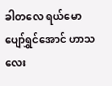ခါတလေ ရယ်မောပျော်ရွှင်အောင် ဟာသလေး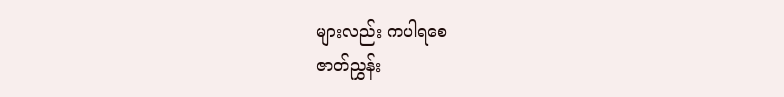များလည်း ကပါရစေ
ဇာတ်ညွှန်း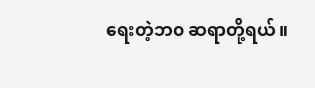ရေးတဲ့ဘ၀ ဆရာတို့ရယ်။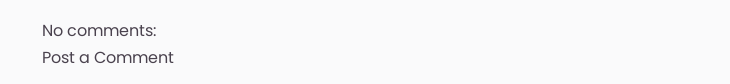No comments:
Post a Comment